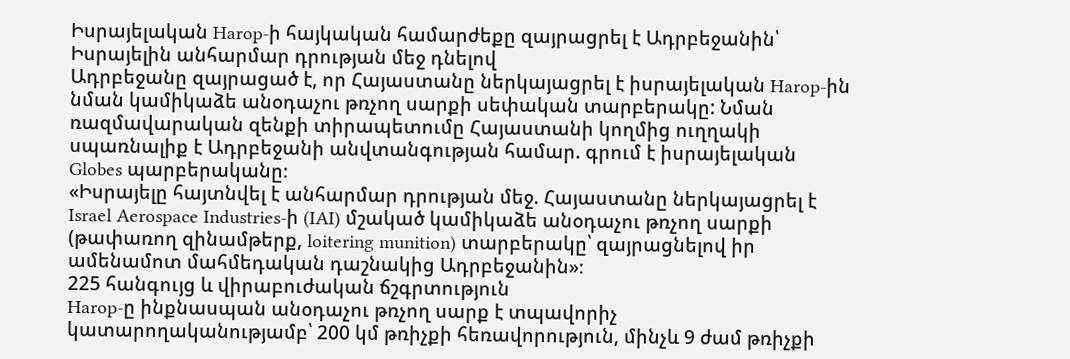Իսրայելական Harop-ի հայկական համարժեքը զայրացրել է Ադրբեջանին՝ Իսրայելին անհարմար դրության մեջ դնելով
Ադրբեջանը զայրացած է, որ Հայաստանը ներկայացրել է իսրայելական Harop-ին նման կամիկաձե անօդաչու թռչող սարքի սեփական տարբերակը: Նման ռազմավարական զենքի տիրապետումը Հայաստանի կողմից ուղղակի սպառնալիք է Ադրբեջանի անվտանգության համար. գրում է իսրայելական Globes պարբերականը։
«Իսրայելը հայտնվել է անհարմար դրության մեջ. Հայաստանը ներկայացրել է Israel Aerospace Industries-ի (IAI) մշակած կամիկաձե անօդաչու թռչող սարքի (թափառող զինամթերք, loitering munition) տարբերակը՝ զայրացնելով իր ամենամոտ մահմեդական դաշնակից Ադրբեջանին»։
225 հանգույց և վիրաբուժական ճշգրտություն
Harop-ը ինքնասպան անօդաչու թռչող սարք է տպավորիչ կատարողականությամբ՝ 200 կմ թռիչքի հեռավորություն, մինչև 9 ժամ թռիչքի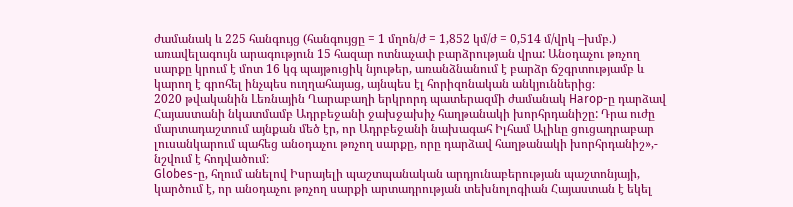ժամանակ և 225 հանգույց (հանգույցը = 1 մղոն/ժ = 1,852 կմ/ժ = 0,514 մ/վրկ –խմբ.) առավելագույն արագություն 15 հազար ոտնաչափ բարձրության վրա: Անօդաչու թռչող սարքը կրում է մոտ 16 կգ պայթուցիկ նյութեր, առանձնանում է բարձր ճշգրտությամբ և կարող է գրոհել ինչպես ուղղահայաց, այնպես էլ հորիզոնական անկյուններից։
2020 թվականին Լեռնային Ղարաբաղի երկրորդ պատերազմի ժամանակ Harop-ը դարձավ Հայաստանի նկատմամբ Ադրբեջանի ջախջախիչ հաղթանակի խորհրդանիշը: Դրա ուժը մարտադաշտում այնքան մեծ էր, որ Ադրբեջանի նախագահ Իլհամ Ալիևը ցուցադրաբար լուսանկարում պահեց անօդաչու թռչող սարքը, որը դարձավ հաղթանակի խորհրդանիշ»,- նշվում է հոդվածում։
Globes-ը, հղում անելով Իսրայելի պաշտպանական արդյունաբերության պաշտոնյայի, կարծում է, որ անօդաչու թռչող սարքի արտադրության տեխնոլոգիան Հայաստան է եկել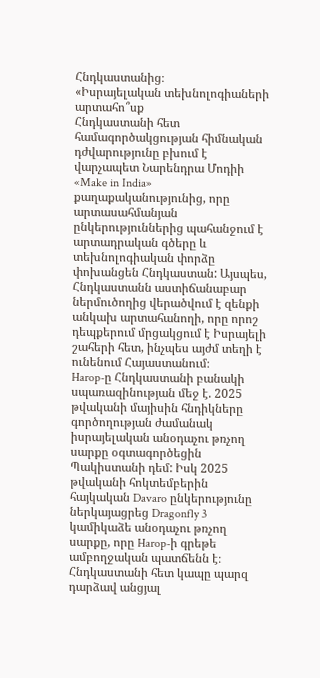Հնդկաստանից։
«Իսրայելական տեխնոլոգիաների արտահո՞սք
Հնդկաստանի հետ համագործակցության հիմնական դժվարությունը բխում է վարչապետ Նարենդրա Մոդիի «Make in India» քաղաքականությունից, որը արտասահմանյան ընկերություններից պահանջում է արտադրական գծերը և տեխնոլոգիական փորձը փոխանցեն Հնդկաստան: Այսպես, Հնդկաստանն աստիճանաբար ներմուծողից վերածվում է զենքի անկախ արտահանողի, որը որոշ դեպքերում մրցակցում է Իսրայելի շահերի հետ, ինչպես այժմ տեղի է ունենում Հայաստանում։
Harop-ը Հնդկաստանի բանակի սպառազինության մեջ է. 2025 թվականի մայիսին հնդիկները գործողության ժամանակ իսրայելական անօդաչու թռչող սարքը օգտագործեցին Պակիստանի դեմ: Իսկ 2025 թվականի հոկտեմբերին հայկական Davaro ընկերությունը ներկայացրեց Dragonfly 3 կամիկաձե անօդաչու թռչող սարքը, որը Harop-ի գրեթե ամբողջական պատճենն է։
Հնդկաստանի հետ կապը պարզ դարձավ անցյալ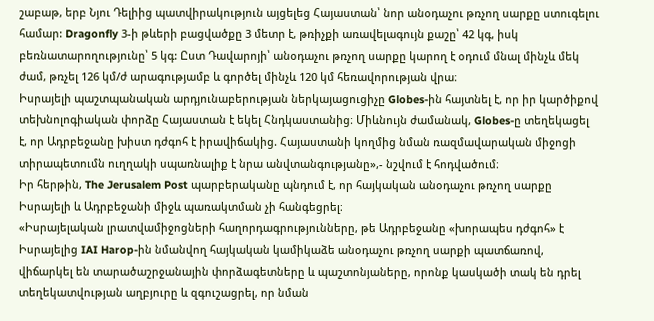շաբաթ, երբ Նյու Դելիից պատվիրակություն այցելեց Հայաստան՝ նոր անօդաչու թռչող սարքը ստուգելու համար: Dragonfly 3-ի թևերի բացվածքը 3 մետր է, թռիչքի առավելագույն քաշը՝ 42 կգ, իսկ բեռնատարողությունը՝ 5 կգ: Ըստ Դավարոյի՝ անօդաչու թռչող սարքը կարող է օդում մնալ մինչև մեկ ժամ, թռչել 126 կմ/ժ արագությամբ և գործել մինչև 120 կմ հեռավորության վրա։
Իսրայելի պաշտպանական արդյունաբերության ներկայացուցիչը Globes-ին հայտնել է, որ իր կարծիքով տեխնոլոգիական փորձը Հայաստան է եկել Հնդկաստանից։ Միևնույն ժամանակ, Globes-ը տեղեկացել է, որ Ադրբեջանը խիստ դժգոհ է իրավիճակից. Հայաստանի կողմից նման ռազմավարական միջոցի տիրապետումն ուղղակի սպառնալիք է նրա անվտանգությանը»,- նշվում է հոդվածում։
Իր հերթին, The Jerusalem Post պարբերականը պնդում է, որ հայկական անօդաչու թռչող սարքը Իսրայելի և Ադրբեջանի միջև պառակտման չի հանգեցրել։
«Իսրայելական լրատվամիջոցների հաղորդագրությունները, թե Ադրբեջանը «խորապես դժգոհ» է Իսրայելից IAI Harop-ին նմանվող հայկական կամիկաձե անօդաչու թռչող սարքի պատճառով, վիճարկել են տարածաշրջանային փորձագետները և պաշտոնյաները, որոնք կասկածի տակ են դրել տեղեկատվության աղբյուրը և զգուշացրել, որ նման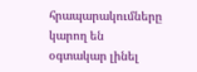հրապարակումները կարող են օգտակար լինել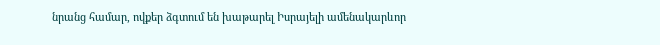նրանց համար, ովքեր ձգտում են խաթարել Իսրայելի ամենակարևոր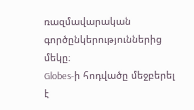ռազմավարական գործընկերություններից մեկը։
Globes-ի հոդվածը մեջբերել է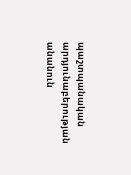պաշտպանական արդյունաբերության անանուն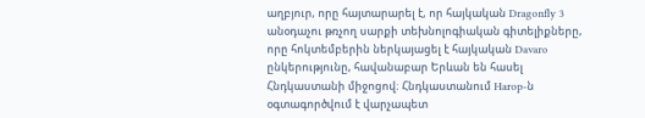աղբյուր, որը հայտարարել է, որ հայկական Dragonfly 3 անօդաչու թռչող սարքի տեխնոլոգիական գիտելիքները, որը հոկտեմբերին ներկայացել է հայկական Davaro ընկերությունը, հավանաբար Երևան են հասել Հնդկաստանի միջոցով։ Հնդկաստանում Harop-ն օգտագործվում է վարչապետ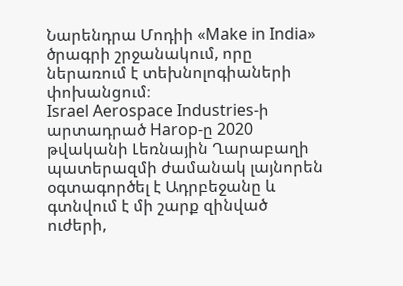Նարենդրա Մոդիի «Make in India» ծրագրի շրջանակում, որը ներառում է տեխնոլոգիաների փոխանցում։
Israel Aerospace Industries-ի արտադրած Harop-ը 2020 թվականի Լեռնային Ղարաբաղի պատերազմի ժամանակ լայնորեն օգտագործել է Ադրբեջանը և գտնվում է մի շարք զինված ուժերի,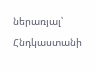ներառյալ՝ Հնդկաստանի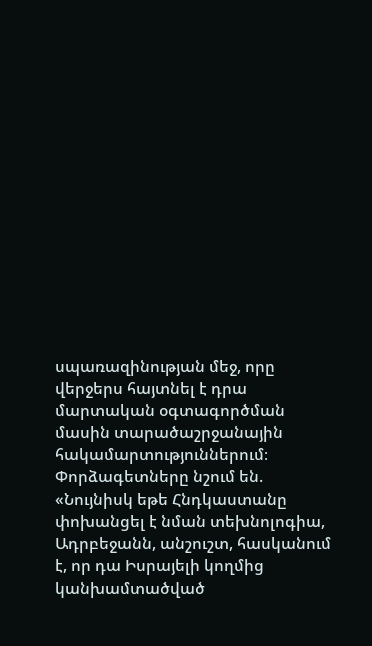սպառազինության մեջ, որը վերջերս հայտնել է դրա մարտական օգտագործման մասին տարածաշրջանային հակամարտություններում։
Փորձագետները նշում են. «Նույնիսկ եթե Հնդկաստանը փոխանցել է նման տեխնոլոգիա, Ադրբեջանն, անշուշտ, հասկանում է, որ դա Իսրայելի կողմից կանխամտածված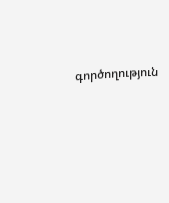գործողություն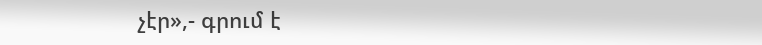չէր»,- գրում է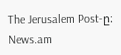The Jerusalem Post-ը։
News.am